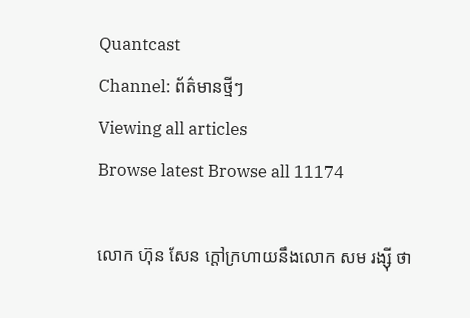Quantcast
Channel: ព័ត៌មានថ្មីៗ
Viewing all articles
Browse latest Browse all 11174

លោក ហ៊ុន សែន ក្តៅក្រហាយនឹងលោក សម រង្ស៊ី ថា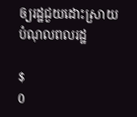ឲ្យរដ្ឋជួយដោះស្រាយបំណុលពលរដ្ឋ

$
0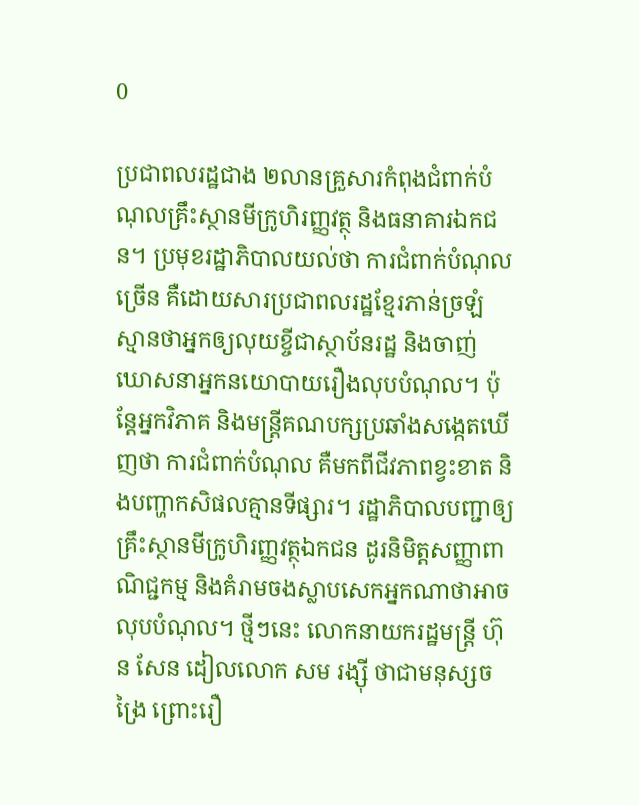0

ប្រជាពលរដ្ឋជាង ២លានគ្រួសារកំពុងជំពាក់បំណុលគ្រឹះស្ថានមីក្រូហិរញ្ញវត្ថុ និងធនាគារឯកជន។ ប្រមុខរដ្ឋាភិបាលយល់ថា ការជំពាក់បំណុលច្រើន គឺដោយសារប្រជាពលរដ្ឋខ្មែរភាន់ច្រឡំ ស្មានថាអ្នកឲ្យលុយខ្ចីជាស្ថាប័នរដ្ឋ និងចាញ់ឃោសនាអ្នកនយោបាយរឿងលុបបំណុល។ ប៉ុន្តែអ្នកវិភាគ និងមន្ត្រីគណបក្សប្រឆាំងសង្កេតឃើញថា ការជំពាក់បំណុល គឺមកពីជីវភាពខ្វះខាត និងបញ្ហាកសិផលគ្មានទីផ្សារ។ រដ្ឋាភិបាលបញ្ជាឲ្យគ្រឹះស្ថានមីក្រូហិរញ្ញវត្ថុឯកជន ដូរនិមិត្តសញ្ញាពាណិជ្ជកម្ម និងគំរាមចងស្លាបសេកអ្នកណាថាអាចលុបបំណុល។ ថ្មីៗនេះ លោកនាយករដ្ឋមន្ត្រី ហ៊ុន សែន ដៀលលោក សម រង្ស៊ី ថាជាមនុស្សចង្រៃ ព្រោះរឿ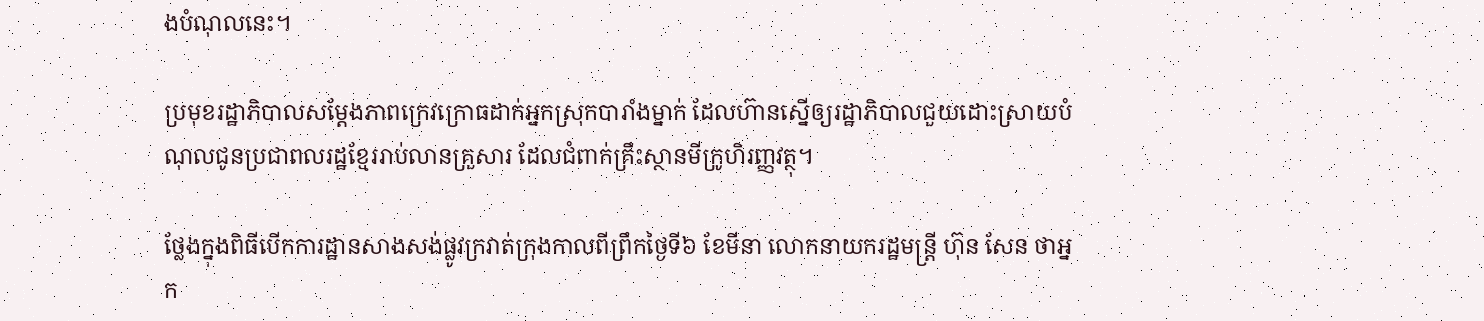ងបំណុលនេះ។

ប្រមុខរដ្ឋាភិបាលសម្ដែងភាពក្រេវក្រោធដាក់អ្នកស្រុកបារាំងម្នាក់ ដែលហ៊ានស្នើឲ្យរដ្ឋាភិបាលជួយដោះស្រាយបំណុលជូនប្រជាពលរដ្ឋខ្មែររាប់លានគ្រួសារ ដែលជំពាក់គ្រឹះស្ថានមីក្រូហិរញ្ញវត្ថុ។

ថ្លែងក្នុងពិធីបើកការដ្ឋានសាងសង់ផ្លូវក្រវាត់ក្រុងកាលពីព្រឹកថ្ងៃទី៦ ខែមីនា លោកនាយករដ្ឋមន្ត្រី ហ៊ុន សែន ថាអ្នក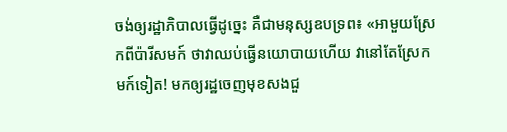ចង់ឲ្យរដ្ឋាភិបាលធ្វើដូច្នេះ គឺជាមនុស្សឧបទ្រព៖ «អាមួយស្រែកពីប៉ារីសមក៍ ថាវាឈប់ធ្វើនយោបាយហើយ វានៅតែស្រែកមក៍ទៀត! មកឲ្យរដ្ឋចេញមុខសងជួ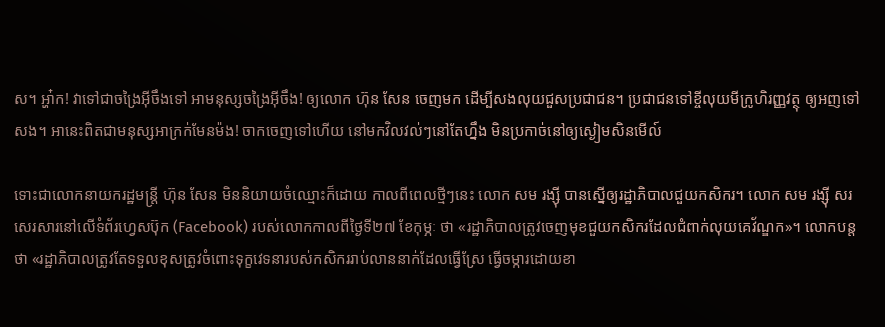ស។ អ្ហា៎ក! វាទៅជាចង្រៃអ៊ីចឹងទៅ អាមនុស្សចង្រៃអ៊ីចឹង! ឲ្យលោក ហ៊ុន សែន ចេញមក ដើម្បីសងលុយជួសប្រជាជន។ ប្រជាជនទៅខ្ចីលុយមីក្រូហិរញ្ញវត្ថុ ឲ្យអញទៅសង។ អានេះពិតជាមនុស្សអាក្រក់មែនម៉ង! ចាកចេញទៅហើយ នៅមកវិលវល់ៗនៅតែហ្នឹង មិនប្រកាច់នៅឲ្យស្ងៀមសិនមើល៍

ទោះជាលោកនាយករដ្ឋមន្ត្រី ហ៊ុន សែន មិននិយាយចំឈ្មោះក៏ដោយ កាលពីពេលថ្មីៗនេះ លោក សម រង្ស៊ី បានស្នើឲ្យរដ្ឋាភិបាលជួយកសិករ។ លោក សម រង្ស៊ី សរសេរសារនៅលើទំព័រហ្វេសប៊ុក (Facebook) របស់លោកកាលពីថ្ងៃទី២៧ ខែកុម្ភៈ ថា «រដ្ឋាភិបាលត្រូវចេញមុខជួយកសិករដែលជំពាក់លុយគេវ័ណ្ឌក»។ លោកបន្តថា «រដ្ឋាភិបាលត្រូវតែទទួលខុសត្រូវចំពោះទុក្ខវេទនារបស់កសិកររាប់លាននាក់ដែលធ្វើស្រែ ធ្វើចម្ការដោយខា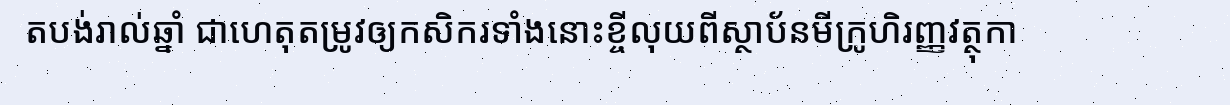តបង់រាល់ឆ្នាំ ជាហេតុតម្រូវឲ្យកសិករទាំងនោះខ្ចីលុយពីស្ថាប័នមីក្រូហិរញ្ញវត្ថុកា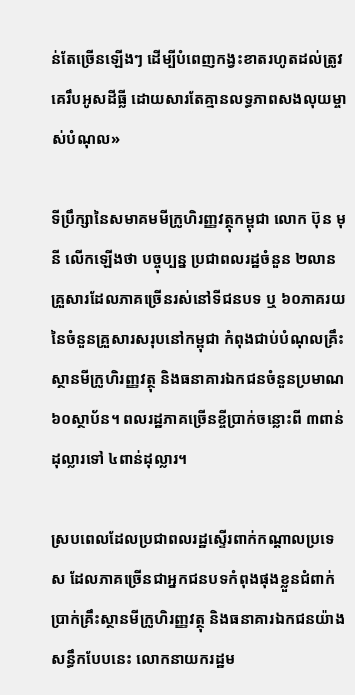ន់តែច្រើនឡើងៗ ដើម្បីបំពេញកង្វះខាតរហូតដល់ត្រូវគេរឹបអូសដីធ្លី ដោយសារតែគ្មានលទ្ធភាពសងលុយម្ចាស់បំណុល»

ទីប្រឹក្សានៃសមាគមមីក្រូហិរញ្ញវត្ថុកម្ពុជា លោក ប៊ុន មុនី លើកឡើងថា បច្ចុប្បន្ន ប្រជាពលរដ្ឋចំនួន ២លានគ្រួសារដែលភាគច្រើនរស់នៅទីជនបទ ឬ ៦០ភាគរយនៃចំនួនគ្រួសារសរុបនៅកម្ពុជា កំពុងជាប់បំណុលគ្រឹះស្ថានមីក្រូហិរញ្ញវត្ថុ និងធនាគារឯកជនចំនួនប្រមាណ ៦០ស្ថាប័ន។ ពលរដ្ឋភាគច្រើនខ្ចីប្រាក់ចន្លោះពី ៣ពាន់ដុល្លារទៅ ៤ពាន់ដុល្លារ។

ស្របពេលដែលប្រជាពលរដ្ឋស្ទើរពាក់កណ្ដាលប្រទេស ដែលភាគច្រើនជាអ្នកជនបទកំពុងផុងខ្លួនជំពាក់ប្រាក់គ្រឹះស្ថានមីក្រូហិរញ្ញវត្ថុ និងធនាគារឯកជនយ៉ាងសន្ធឹកបែបនេះ លោកនាយករដ្ឋម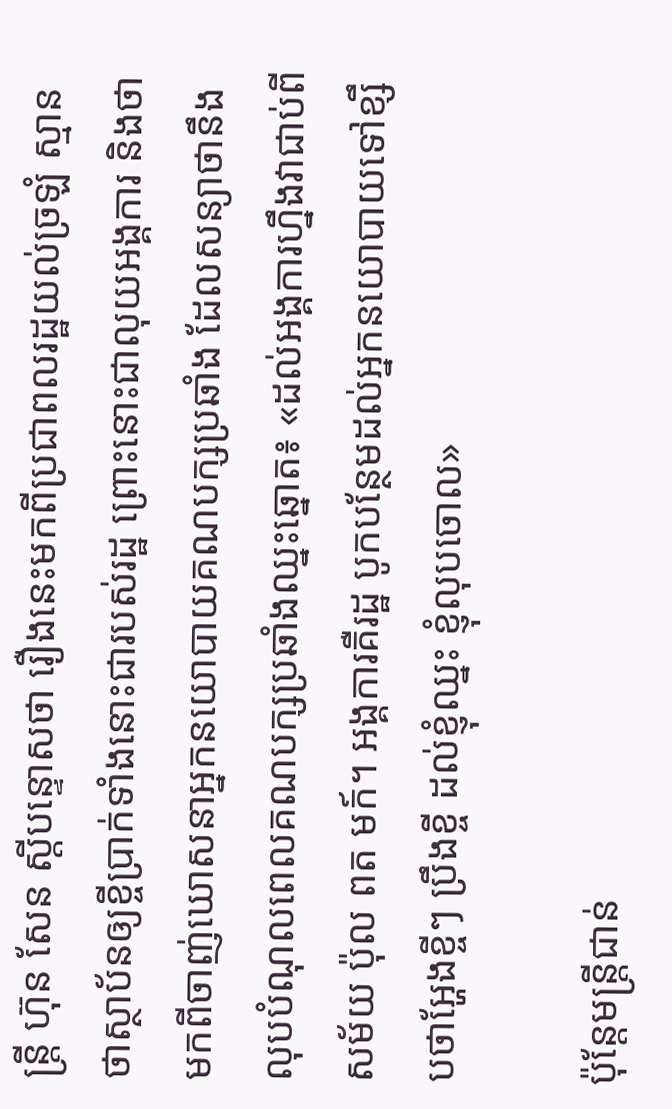ន្ត្រី ហ៊ុន សែន ស្ដីបន្ទោសថា រឿងនេះមកពីប្រជាពលរដ្ឋយល់ច្រឡំ ស្មានថាស្ថាប័នឲ្យខ្ចីប្រាក់ទាំងនោះជារបស់រដ្ឋ ព្រោះនោះជាលុយអង្គការ និងថាមកពីចាញ់ឃោសនាអ្នកនយោបាយគណបក្សប្រឆាំង ដែលសន្យាថានឹងលុបបំណុលពេលគណបក្សប្រឆាំងឈ្នះឆ្នោត៖ «ដល់អង្គការហ្នឹងវាជាប់ពីសម័យ ប៉ុល ពត មក៍។ អង្គការគឺរដ្ឋ បូកបន្ថែមដល់អ្នកនយោបាយទៅខ្សឹបថាអ្ហែងខ្ចីៗ ប្រឹងខ្ចី ដល់ខ្ញុំឈ្នះ ខ្ញុំលុបចោល»

ប៉ុន្តែមន្ត្រីជាន់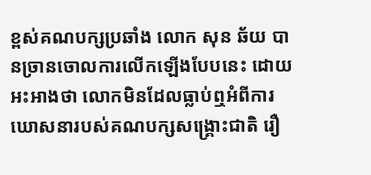ខ្ពស់គណបក្សប្រឆាំង លោក សុន ឆ័យ បានច្រានចោលការលើកឡើងបែបនេះ ដោយអះអាងថា លោកមិនដែលធ្លាប់ឮអំពីការឃោសនារបស់គណបក្សសង្គ្រោះជាតិ រឿ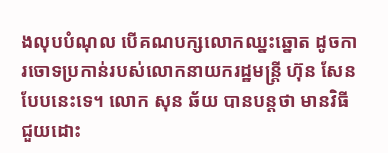ងលុបបំណុល បើគណបក្សលោកឈ្នះឆ្នោត ដូចការចោទប្រកាន់របស់លោកនាយករដ្ឋមន្ត្រី ហ៊ុន សែន បែបនេះទេ។ លោក សុន ឆ័យ បានបន្តថា មានវិធីជួយដោះ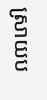ស្រាយប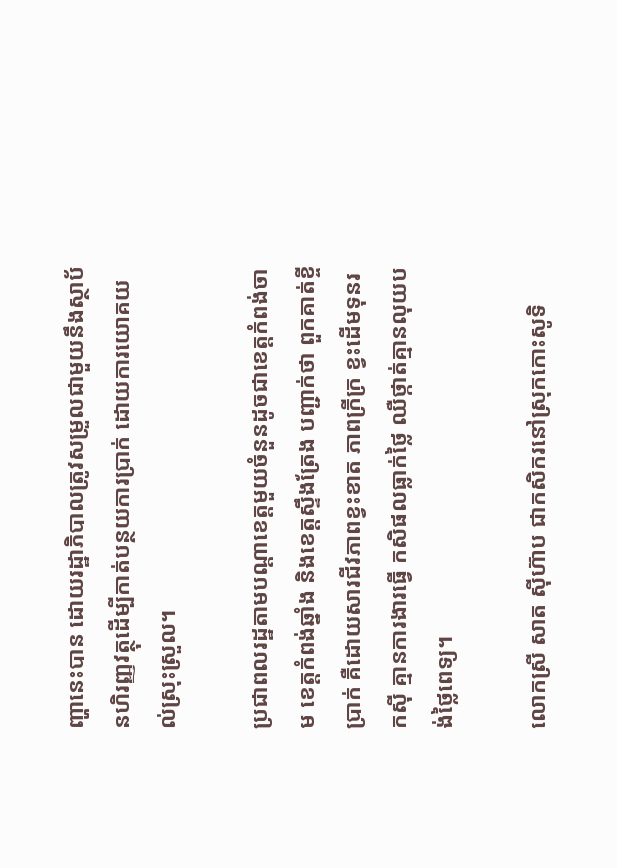ញ្ហានេះបាន ដោយរដ្ឋាភិបាលត្រូវសម្រួលជាមួយនឹងស្ថាប័នហិរញ្ញវត្ថុដើម្បីកាត់បន្ថយការប្រាក់ ដោយការយោគយល់ស្រុះស្រួល។

ប្រជាពលរដ្ឋតាមបណ្ដាខេត្តមួយចំនួនដូចជាខេត្តកំពង់ចាម ខេត្តកំពង់ឆ្នាំង និងខេត្តស្ទឹងត្រែង បញ្ជាក់ថា ពួកគាត់ខ្ចីប្រាក់ គឺដោយសារជីវភាពខ្វះខាត ភាពក្រីក្រ ខ្វះដើមទុនរកស៊ី គ្មានការងារធ្វើ កសិផលធ្លាក់ថ្លៃ ឈឺថ្កាត់គ្មានលុយបង់ថ្លៃពេទ្យ។

លោកស្រី សាត ស៊ីហ៊ាប ជាកសិករនៅស្រុកកោះសូទិ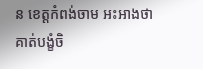ន ខេត្តកំពង់ចាម អះអាងថា គាត់បង្ខំចិ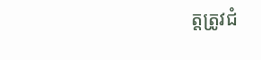ត្តត្រូវជំ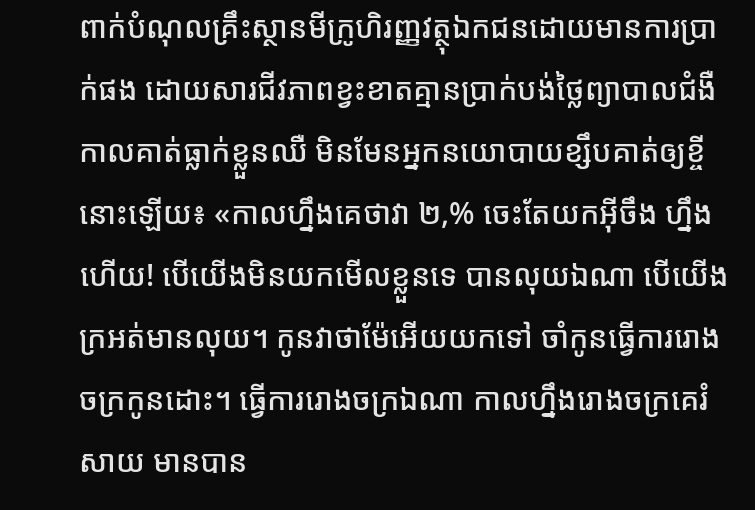ពាក់បំណុលគ្រឹះស្ថានមីក្រូហិរញ្ញវត្ថុឯកជនដោយមានការប្រាក់ផង ដោយសារជីវភាពខ្វះខាតគ្មានប្រាក់បង់ថ្លៃព្យាបាលជំងឺកាលគាត់ធ្លាក់ខ្លួនឈឺ មិនមែនអ្នកនយោបាយខ្សឹបគាត់ឲ្យខ្ចីនោះឡើយ៖ «កាលហ្នឹងគេថាវា ២,% ចេះតែយកអ៊ីចឹង ហ្នឹងហើយ! បើយើងមិនយកមើលខ្លួនទេ បានលុយឯណា បើយើងក្រអត់មានលុយ។ កូនវាថាម៉ែអើយយកទៅ ចាំកូនធ្វើការរោងចក្រកូនដោះ។ ធ្វើការរោងចក្រឯណា កាលហ្នឹងរោងចក្រគេរំសាយ មានបាន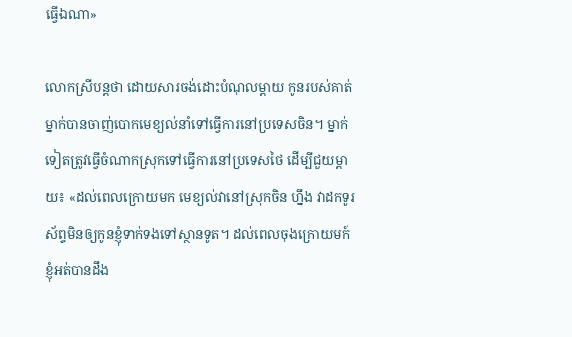ធ្វើឯណា»

លោកស្រីបន្តថា ដោយសារចង់ដោះបំណុលម្តាយ កូនរបស់គាត់ម្នាក់បានចាញ់បោកមេខ្យល់នាំទៅធ្វើការនៅប្រទេសចិន។ ម្នាក់ទៀតត្រូវធ្វើចំណាកស្រុកទៅធ្វើការនៅប្រទេសថៃ ដើម្បីជួយម្តាយ៖ «ដល់ពេលក្រោយមក មេខ្យល់វានៅស្រុកចិន ហ្នឹង វាដកទូរស័ព្ទមិនឲ្យកូនខ្ញុំទាក់ទងទៅស្ថានទូត។ ដល់ពេលចុងក្រោយមក៍ ខ្ញុំអត់បានដឹង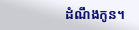ដំណឹងកូន។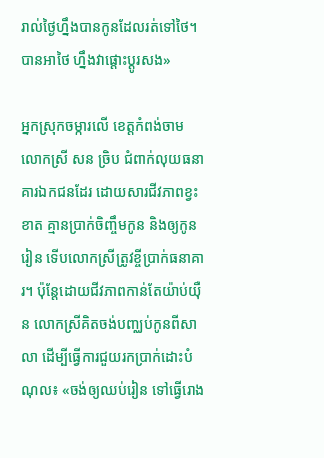រាល់ថ្ងៃហ្នឹងបានកូនដែលរត់ទៅថៃ។ បានអាថៃ ហ្នឹងវាផ្ដោះប្ដូរសង»

អ្នកស្រុកចម្ការលើ ខេត្តកំពង់ចាម លោកស្រី សន ច្រិប ជំពាក់លុយធនាគារឯកជនដែរ ដោយសារជីវភាពខ្វះខាត គ្មានប្រាក់ចិញ្ចឹមកូន និងឲ្យកូនរៀន ទើបលោកស្រីត្រូវខ្ចីប្រាក់ធនាគារ។ ប៉ុន្តែដោយជីវភាពកាន់តែយ៉ាប់យ៉ឺន លោកស្រីគិតចង់បញ្ឈប់កូនពីសាលា ដើម្បីធ្វើការជួយរកប្រាក់ដោះបំណុល៖ «ចង់ឲ្យឈប់រៀន ទៅធ្វើរោង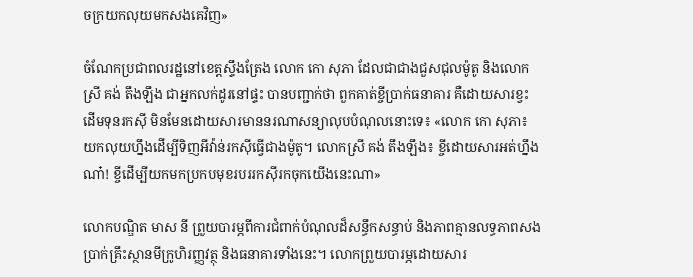ចក្រយកលុយមកសងគេវិញ»

ចំណែកប្រជាពលរដ្ឋនៅខេត្តស្ទឹងត្រែង លោក កោ សុភា ដែលជាជាងជួសជុលម៉ូតូ និងលោកស្រី គង់ តឹងឡឹង ជាអ្នកលក់ដូរនៅផ្ទះ បានបញ្ជាក់ថា ពួកគាត់ខ្ចីប្រាក់ធនាគារ គឺដោយសារខ្វះដើមទុនរកស៊ី មិនមែនដោយសារមាននរណាសន្យាលុបបំណុលនោះទេ៖ «លោក កោ សុភា៖ យកលុយហ្នឹងដើម្បីទិញអីវ៉ាន់រកស៊ីធ្វើជាងម៉ូតូ។ លោកស្រី គង់ តឹងឡឹង៖ ខ្ចីដោយសារអត់ហ្នឹងណា៎! ខ្ចីដើម្បីយកមកប្រកបមុខរបររកស៊ីរកចុកយើងនេះណា»

លោកបណ្ឌិត មាស នី ព្រួយបារម្ភពីការជំពាក់បំណុលដ៏សន្ធឹកសន្ធាប់ និងភាពគ្មានលទ្ធភាពសងប្រាក់គ្រឹះស្ថានមីក្រូហិរញ្ញវត្ថុ និងធនាគារទាំងនេះ។ លោកព្រួយបារម្ភដោយសារ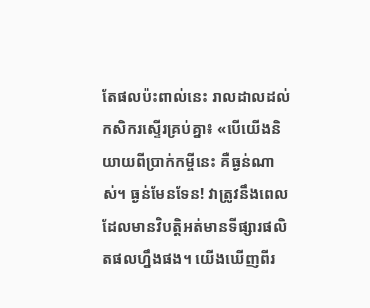តែផលប៉ះពាល់នេះ រាលដាលដល់កសិករស្ទើរគ្រប់គ្នា៖ «បើយើងនិយាយពីប្រាក់កម្ចីនេះ គឺធ្ងន់ណាស់។ ធ្ងន់មែនទែន! វាត្រូវនឹងពេលដែលមានវិបត្តិអត់មានទីផ្សារផលិតផលហ្នឹងផង។ យើងឃើញពីរ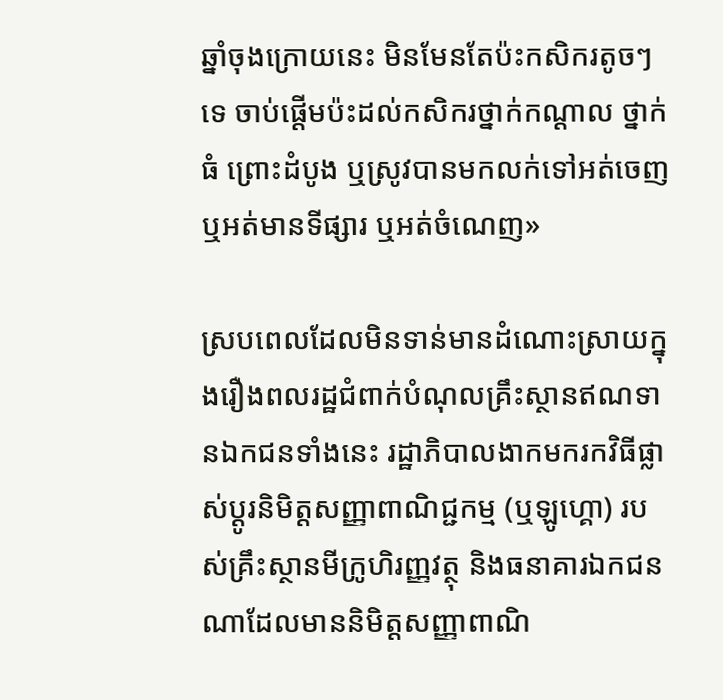ឆ្នាំចុងក្រោយនេះ មិនមែនតែប៉ះកសិករតូចៗទេ ចាប់ផ្ដើមប៉ះដល់កសិករថ្នាក់កណ្ដាល ថ្នាក់ធំ ព្រោះដំបូង ឬស្រូវបានមកលក់ទៅអត់ចេញ ឬអត់មានទីផ្សារ ឬអត់ចំណេញ»

ស្របពេលដែលមិនទាន់មានដំណោះស្រាយក្នុងរឿងពលរដ្ឋជំពាក់បំណុលគ្រឹះស្ថានឥណទានឯកជនទាំងនេះ រដ្ឋាភិបាលងាកមករកវិធីផ្លាស់ប្ដូរនិមិត្តសញ្ញាពាណិជ្ជកម្ម (ឬឡូហ្គោ) របស់គ្រឹះស្ថានមីក្រូហិរញ្ញវត្ថុ និងធនាគារឯកជនណាដែលមាននិមិត្តសញ្ញាពាណិ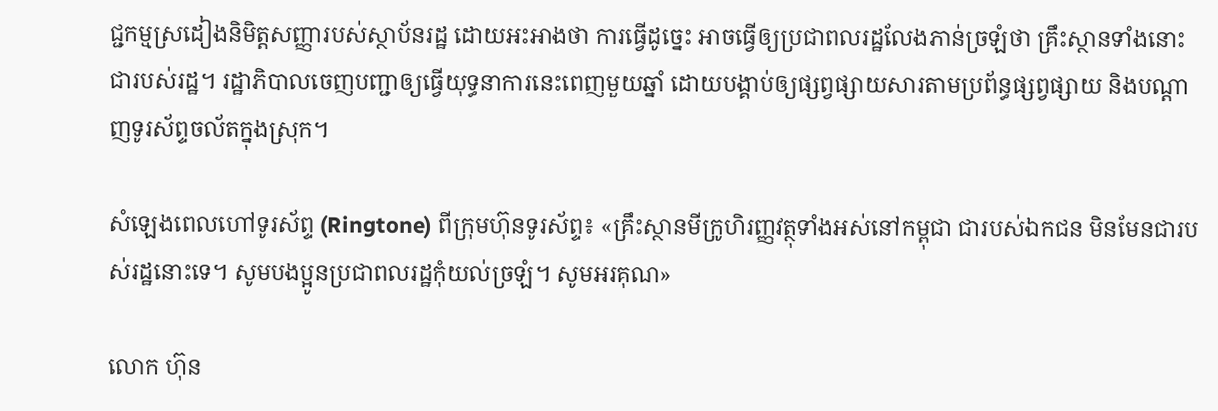ជ្ជកម្មស្រដៀងនិមិត្តសញ្ញារបស់ស្ថាប័នរដ្ឋ ដោយអះអាងថា ការធ្វើដូច្នេះ អាចធ្វើឲ្យប្រជាពលរដ្ឋលែងភាន់ច្រឡំថា គ្រឹះស្ថានទាំងនោះជារបស់រដ្ឋ។ រដ្ឋាភិបាលចេញបញ្ជាឲ្យធ្វើយុទ្ធនាការនេះពេញមួយឆ្នាំ ដោយបង្គាប់ឲ្យផ្សព្វផ្សាយសារតាមប្រព័ន្ធផ្សព្វផ្សាយ និងបណ្ដាញទូរស័ព្ទចល័តក្នុងស្រុក។

សំឡេងពេលហៅទូរស័ព្ទ (Ringtone) ពីក្រុមហ៊ុនទូរស័ព្ទ៖ «គ្រឹះស្ថានមីក្រូហិរញ្ញវត្ថុទាំងអស់នៅកម្ពុជា ជារបស់ឯកជន មិនមែនជារបស់រដ្ឋនោះទេ។ សូមបងប្អូនប្រជាពលរដ្ឋកុំយល់ច្រឡំ។ សូមអរគុណ»

លោក ហ៊ុន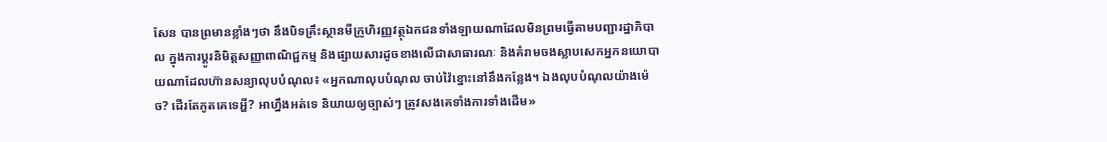សែន បានព្រមានខ្លាំងៗថា នឹងបិទគ្រឹះស្ថានមីក្រូហិរញ្ញវត្ថុឯកជនទាំងឡាយណាដែលមិនព្រមធ្វើតាមបញ្ជារដ្ឋាភិបាល ក្នុងការប្ដូរនិមិត្តសញ្ញាពាណិជ្ជកម្ម និងផ្សាយសារដូចខាងលើជាសាធារណៈ និងគំរាមចងស្លាបសេកអ្នកនយោបាយណាដែលហ៊ានសន្យាលុបបំណុល៖ «អ្នកណាលុបបំណុល ចាប់វ៉ៃខ្នោះនៅនឹងកន្លែង។ ឯងលុបបំណុលយ៉ាងម៉េច? ដើរតែភូតគេទេអ្ហី? អាហ្នឹងអត់ទេ និយាយឲ្យច្បាស់ៗ ត្រូវសងគេទាំងការទាំងដើម»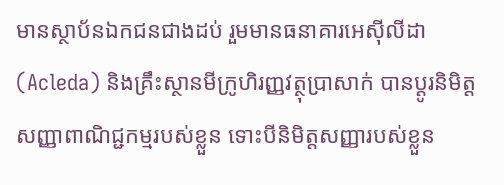មានស្ថាប័នឯកជនជាងដប់ រួមមានធនាគារអេស៊ីលីដា (Acleda) និងគ្រឹះស្ថានមីក្រូហិរញ្ញវត្ថុប្រាសាក់ បានប្ដូរនិមិត្តសញ្ញាពាណិជ្ជកម្មរបស់ខ្លួន ទោះបីនិមិត្តសញ្ញារបស់ខ្លួន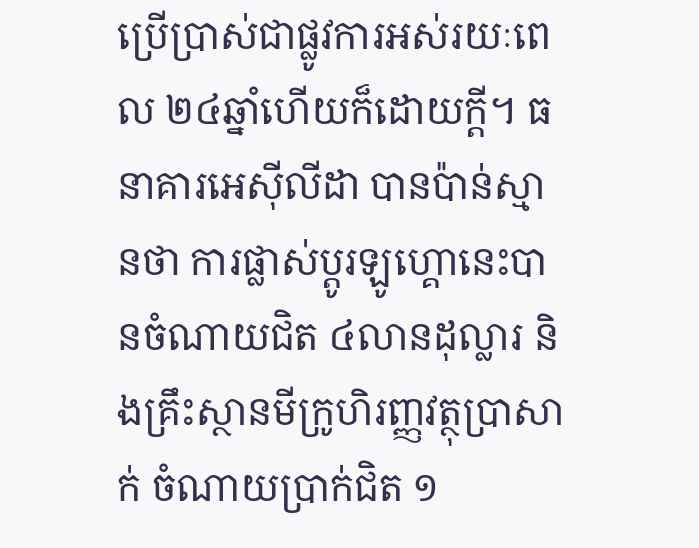ប្រើប្រាស់ជាផ្លូវការអស់រយៈពេល ២៤ឆ្នាំហើយក៏ដោយក្តី។ ធនាគារអេស៊ីលីដា បានប៉ាន់ស្មានថា ការផ្លាស់ប្ដូរឡូហ្គោនេះបានចំណាយជិត ៤លានដុល្លារ និងគ្រឹះស្ថានមីក្រូហិរញ្ញវត្ថុប្រាសាក់ ចំណាយប្រាក់ជិត ១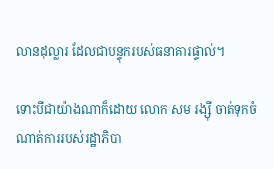លានដុល្លារ ដែលជាបន្ទុករបស់ធនាគារផ្ទាល់។

ទោះបីជាយ៉ាងណាក៏ដោយ លោក សម រង្ស៊ី ចាត់ទុកចំណាត់ការរបស់រដ្ឋាភិបា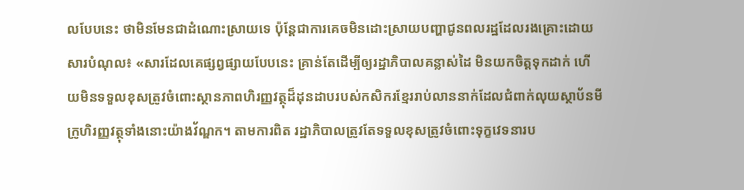លបែបនេះ ថាមិនមែនជាដំណោះស្រាយទេ ប៉ុន្តែជាការគេចមិនដោះស្រាយបញ្ហាជូនពលរដ្ឋដែលរងគ្រោះដោយសារបំណុល៖ «សារដែលគេផ្សព្វផ្សាយបែបនេះ គ្រាន់តែដើម្បីឲ្យរដ្ឋាភិបាលគន្លាស់ដៃ មិនយកចិត្តទុកដាក់ ហើយមិនទទួលខុសត្រូវចំពោះស្ថានភាពហិរញ្ញវត្ថុដ៏ដុនដាបរបស់កសិករខ្មែររាប់លាននាក់ដែលជំពាក់លុយស្ថាប័នមីក្រូហិរញ្ញវត្ថុទាំងនោះយ៉ាងវ័ណ្ឌក។ តាមការពិត រដ្ឋាភិបាលត្រូវតែទទួលខុសត្រូវចំពោះទុក្ខវេទនារប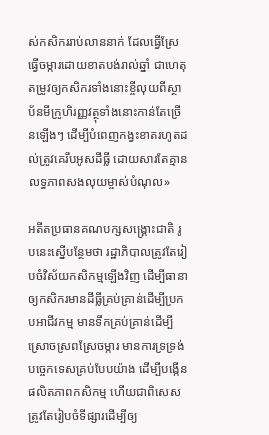ស់កសិកររាប់លាននាក់ ដែលធ្វើស្រែធ្វើចម្ការដោយខាតបង់រាល់ឆ្នាំ ជាហេតុតម្រូវឲ្យកសិករទាំងនោះខ្ចីលុយពីស្ថាប័នមីក្រូហិរញ្ញវត្ថុទាំងនោះកាន់តែច្រើនឡើងៗ ដើម្បីបំពេញកង្វះខាតរហូតដល់ត្រូវគេរឹបអូសដីធ្លី ដោយសារតែគ្មានលទ្ធភាពសងលុយម្ចាស់បំណុល»

អតីតប្រធានគណបក្សសង្គ្រោះជាតិ រូបនេះស្នើបន្ថែមថា រដ្ឋាភិបាលត្រូវតែរៀបចំវិស័យកសិកម្មឡើងវិញ ដើម្បីធានាឲ្យកសិករមានដីធ្លីគ្រប់គ្រាន់ដើម្បីប្រកបអាជីវកម្ម មានទឹកគ្រប់គ្រាន់ដើម្បីស្រោចស្រពស្រែចម្ការ មានការទ្រទ្រង់បច្ចេកទេសគ្រប់បែបយ៉ាង ដើម្បីបង្កើនផលិតភាពកសិកម្ម ហើយជាពិសេស ត្រូវតែរៀបចំទីផ្សារដើម្បីឲ្យ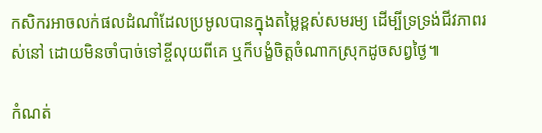កសិករអាចលក់ផលដំណាំដែលប្រមូលបានក្នុងតម្លៃខ្ពស់សមរម្យ ដើម្បីទ្រទ្រង់ជីវភាពរស់នៅ ដោយមិនចាំបាច់ទៅខ្ចីលុយពីគេ ឬក៏បង្ខំចិត្តចំណាកស្រុកដូចសព្វថ្ងៃ៕

កំណត់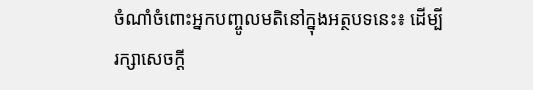ចំណាំចំពោះអ្នកបញ្ចូលមតិនៅក្នុងអត្ថបទនេះ៖ ដើម្បីរក្សាសេចក្ដី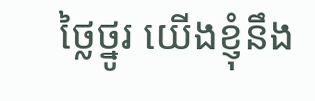ថ្លៃថ្នូរ យើងខ្ញុំនឹង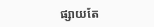ផ្សាយតែ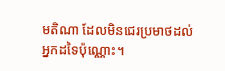មតិណា ដែលមិនជេរប្រមាថដល់អ្នកដទៃប៉ុណ្ណោះ។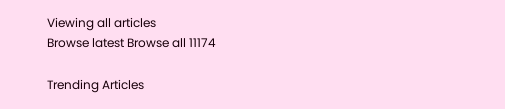Viewing all articles
Browse latest Browse all 11174

Trending Articles